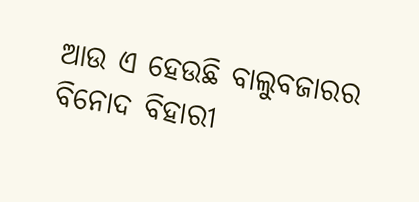ଆଉ ଏ ହେଉଛି ବାଲୁବଜାରର ବିନୋଦ ବିହାରୀ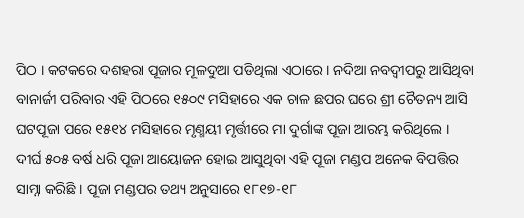ପିଠ । କଟକରେ ଦଶହରା ପୂଜାର ମୂଳଦୁଆ ପଡିଥିଲା ଏଠାରେ । ନଦିଆ ନବଦ୍ବୀପରୁ ଆସିଥିବା ବାନାର୍ଜୀ ପରିବାର ଏହି ପିଠରେ ୧୫୦୯ ମସିହାରେ ଏକ ଚାଳ ଛପର ଘରେ ଶ୍ରୀ ଚୈତନ୍ୟ ଆସି ଘଟପୂଜା ପରେ ୧୫୧୪ ମସିହାରେ ମୃଣ୍ମୟୀ ମୃର୍ତ୍ତୀରେ ମା ଦୁର୍ଗାଙ୍କ ପୂଜା ଆରମ୍ଭ କରିଥିଲେ । ଦୀର୍ଘ ୫୦୫ ବର୍ଷ ଧରି ପୂଜା ଆୟୋଜନ ହୋଇ ଆସୁଥିବା ଏହି ପୂଜା ମଣ୍ଡପ ଅନେକ ବିପତ୍ତିର ସାମ୍ନା କରିଛି । ପୂଜା ମଣ୍ଡପର ତଥ୍ୟ ଅନୁସାରେ ୧୮୧୭-୧୮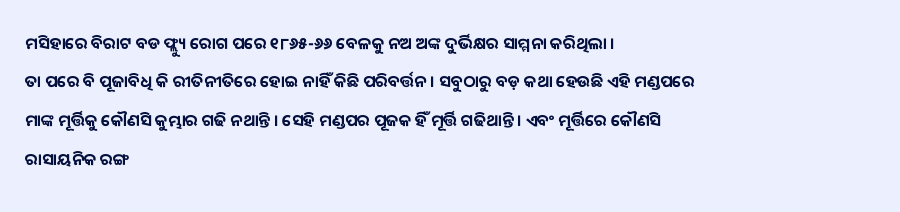ମସିହାରେ ବିରାଟ ବଡ ଫ୍ଲ୍ୟୁ ରୋଗ ପରେ ୧୮୬୫-୬୬ ବେଳକୁ ନଅ ଅଙ୍କ ଦୁର୍ଭିକ୍ଷର ସାମ୍ମନା କରିଥିଲା ।
ତା ପରେ ବି ପୂଜାବିଧି କି ରୀତିନୀତିରେ ହୋଇ ନାହିଁ କିଛି ପରିବର୍ତ୍ତନ । ସବୁଠାରୁ ବଡ଼ କଥା ହେଉଛି ଏହି ମଣ୍ଡପରେ ମାଙ୍କ ମୂର୍ତ୍ତିକୁ କୌଣସି କୁମ୍ଭାର ଗଢି ନଥାନ୍ତି । ସେହି ମଣ୍ଡପର ପୂଜକ ହିଁ ମୂର୍ତ୍ତି ଗଢିଥାନ୍ତି । ଏବଂ ମୂର୍ତ୍ତିରେ କୌଣସି ରାସାୟନିକ ରଙ୍ଗ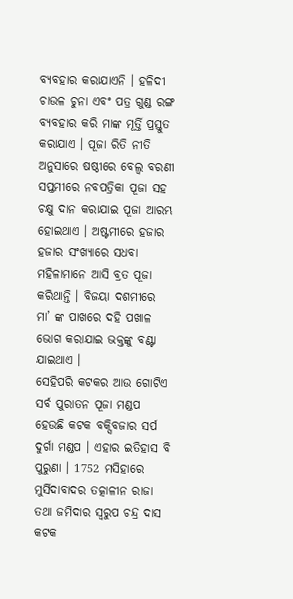ବ୍ୟବହାର କରାଯାଏନି । ହଳିଦୀ ଚାଉଳ ଚୁନା ଏବଂ ପତ୍ର ଗୁଣ୍ଡ ରଙ୍ଗ ବ୍ୟବହାର କରି ମାଙ୍କ ମୂର୍ତ୍ତି ପ୍ରସ୍ତୁତ କରାଯାଏ । ପୂଜା ରିତି ନୀତି ଅନୁସାରେ ଷଷ୍ଠୀରେ ବେଲ୍ଵ ବରଣୀ ସପ୍ତମୀରେ ନବପତ୍ରିକା ପୂଜା ସହ ଚକ୍ଷୁ ଦାନ କରାଯାଇ ପୂଜା ଆରମ୍ଭ ହୋଇଥାଏ । ଅଷ୍ଟମୀରେ ହଜାର ହଜାର ସଂଖ୍ୟାରେ ସଧବା ମହିଳାମାନେ ଆସି ବ୍ରତ ପୂଜା କରିଥାନ୍ତି । ବିଜୟା ଦଶମୀରେ ମା’ ଙ୍କ ପାଖରେ ଦହି ପଖାଳ ଭୋଗ କରାଯାଇ ଭକ୍ତଙ୍କୁ ବଣ୍ଟା ଯାଇଥାଏ ।
ସେହିପରି କଟକର ଆଉ ଗୋଟିଏ ସର୍ବ ପୁରାତନ ପୂଜା ମଣ୍ଡପ ହେଉଛି କଟକ ବକ୍ସିବଜାର ସର୍ପ ଦୁର୍ଗା ମଣ୍ଡପ । ଏହାର ଇତିହାସ ବି ପୁରୁଣା । 1752 ମସିହାରେ ମୁର୍ସିଦାବାଦର ତତ୍କାଳୀନ ରାଜା ତଥା ଜମିଦାର ସ୍ବରୁପ ଚନ୍ଦ୍ର ଦାସ କଟକ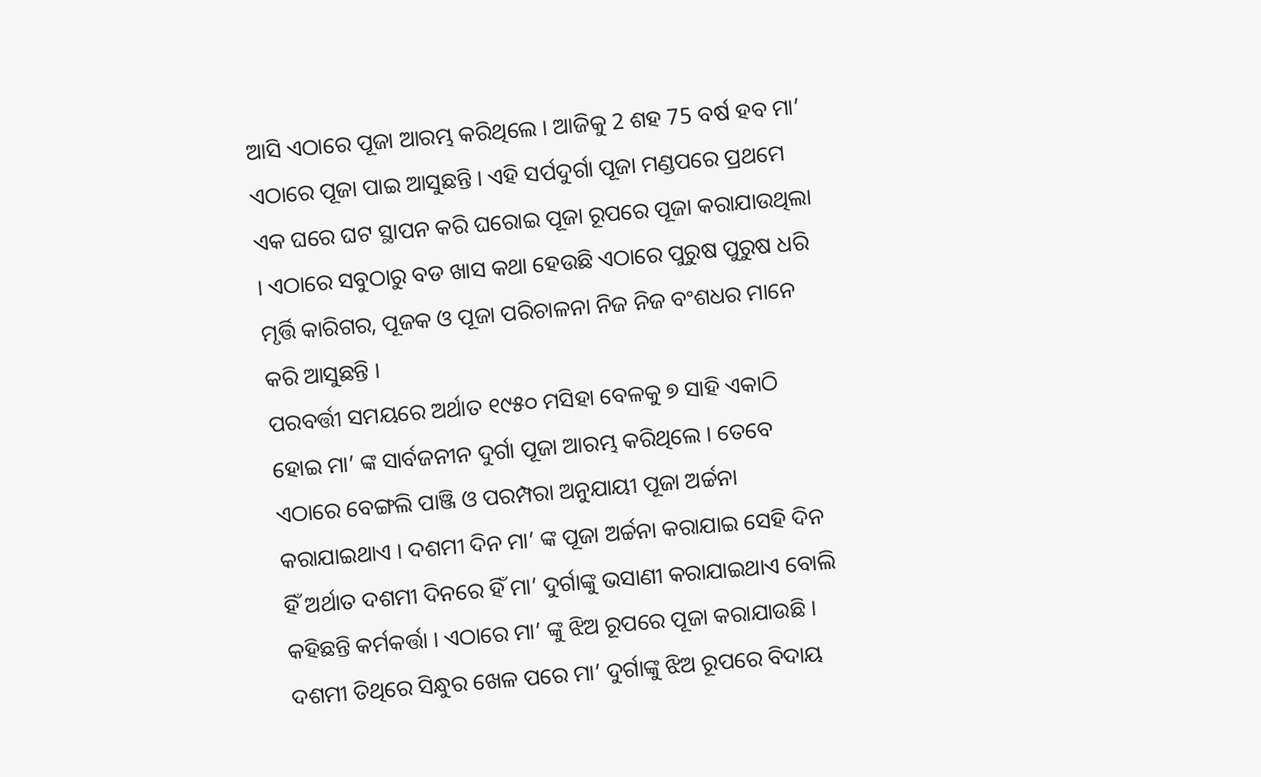ଆସି ଏଠାରେ ପୂଜା ଆରମ୍ଭ କରିଥିଲେ । ଆଜିକୁ 2 ଶହ 75 ବର୍ଷ ହବ ମା’ ଏଠାରେ ପୂଜା ପାଇ ଆସୁଛନ୍ତି । ଏହି ସର୍ପଦୁର୍ଗା ପୂଜା ମଣ୍ଡପରେ ପ୍ରଥମେ ଏକ ଘରେ ଘଟ ସ୍ଥାପନ କରି ଘରୋଇ ପୂଜା ରୂପରେ ପୂଜା କରାଯାଉଥିଲା । ଏଠାରେ ସବୁଠାରୁ ବଡ ଖାସ କଥା ହେଉଛି ଏଠାରେ ପୁରୁଷ ପୁରୁଷ ଧରି ମୃର୍ତ୍ତି କାରିଗର, ପୂଜକ ଓ ପୂଜା ପରିଚାଳନା ନିଜ ନିଜ ବଂଶଧର ମାନେ କରି ଆସୁଛନ୍ତି ।
ପରବର୍ତ୍ତୀ ସମୟରେ ଅର୍ଥାତ ୧୯୫୦ ମସିହା ବେଳକୁ ୭ ସାହି ଏକାଠି ହୋଇ ମା’ ଙ୍କ ସାର୍ବଜନୀନ ଦୁର୍ଗା ପୂଜା ଆରମ୍ଭ କରିଥିଲେ । ତେବେ ଏଠାରେ ବେଙ୍ଗଲି ପାଞ୍ଜି ଓ ପରମ୍ପରା ଅନୁଯାୟୀ ପୂଜା ଅର୍ଚ୍ଚନା କରାଯାଇଥାଏ । ଦଶମୀ ଦିନ ମା’ ଙ୍କ ପୂଜା ଅର୍ଚ୍ଚନା କରାଯାଇ ସେହି ଦିନ ହିଁ ଅର୍ଥାତ ଦଶମୀ ଦିନରେ ହିଁ ମା’ ଦୁର୍ଗାଙ୍କୁ ଭସାଣୀ କରାଯାଇଥାଏ ବୋଲି କହିଛନ୍ତି କର୍ମକର୍ତ୍ତା । ଏଠାରେ ମା’ ଙ୍କୁ ଝିଅ ରୂପରେ ପୂଜା କରାଯାଉଛି । ଦଶମୀ ତିଥିରେ ସିନ୍ଧୁର ଖେଳ ପରେ ମା’ ଦୁର୍ଗାଙ୍କୁ ଝିଅ ରୂପରେ ବିଦାୟ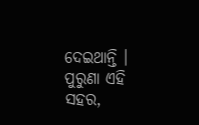ଦେଇଥାନ୍ତି ।
ପୁରୁଣା ଏହି ସହର,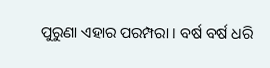ପୁରୁଣା ଏହାର ପରମ୍ପରା । ବର୍ଷ ବର୍ଷ ଧରି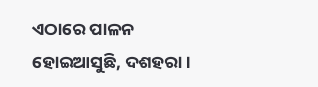ଏଠାରେ ପାଳନ ହୋଇଆସୁଛି, ଦଶହରା ।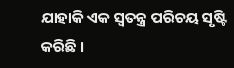ଯାହାକି ଏକ ସ୍ବତନ୍ତ୍ର ପରିଚୟ ସୃଷ୍ଟି କରିଛି ।